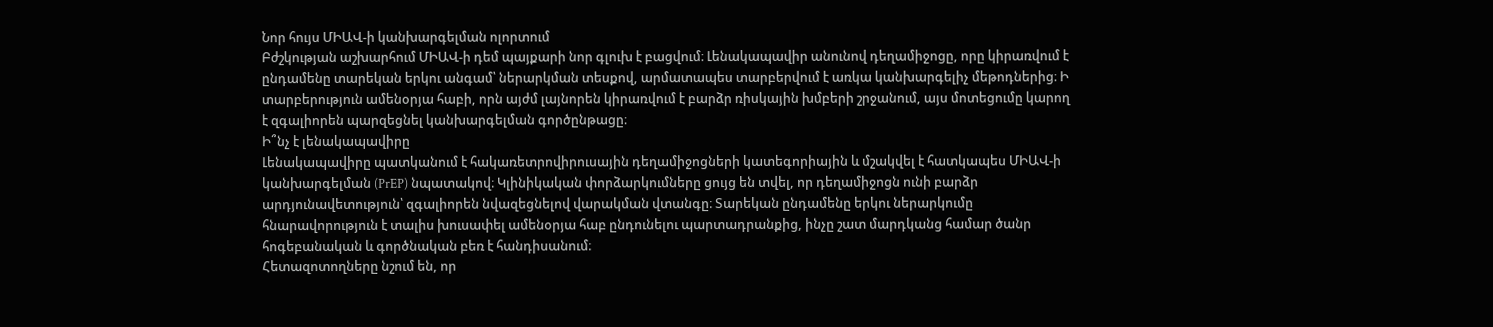Նոր հույս ՄԻԱՎ-ի կանխարգելման ոլորտում
Բժշկության աշխարհում ՄԻԱՎ-ի դեմ պայքարի նոր գլուխ է բացվում։ Լենակապավիր անունով դեղամիջոցը, որը կիրառվում է ընդամենը տարեկան երկու անգամ՝ ներարկման տեսքով, արմատապես տարբերվում է առկա կանխարգելիչ մեթոդներից։ Ի տարբերություն ամենօրյա հաբի, որն այժմ լայնորեն կիրառվում է բարձր ռիսկային խմբերի շրջանում, այս մոտեցումը կարող է զգալիորեն պարզեցնել կանխարգելման գործընթացը։
Ի՞նչ է լենակապավիրը
Լենակապավիրը պատկանում է հակառետրովիրուսային դեղամիջոցների կատեգորիային և մշակվել է հատկապես ՄԻԱՎ-ի կանխարգելման (PrEP) նպատակով։ Կլինիկական փորձարկումները ցույց են տվել, որ դեղամիջոցն ունի բարձր արդյունավետություն՝ զգալիորեն նվազեցնելով վարակման վտանգը։ Տարեկան ընդամենը երկու ներարկումը հնարավորություն է տալիս խուսափել ամենօրյա հաբ ընդունելու պարտադրանքից, ինչը շատ մարդկանց համար ծանր հոգեբանական և գործնական բեռ է հանդիսանում։
Հետազոտողները նշում են, որ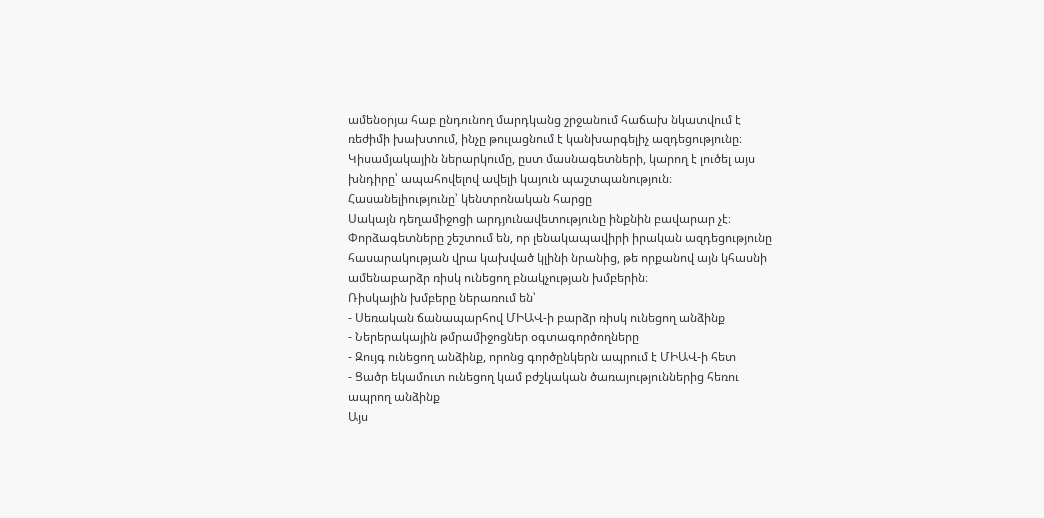ամենօրյա հաբ ընդունող մարդկանց շրջանում հաճախ նկատվում է ռեժիմի խախտում, ինչը թուլացնում է կանխարգելիչ ազդեցությունը։ Կիսամյակային ներարկումը, ըստ մասնագետների, կարող է լուծել այս խնդիրը՝ ապահովելով ավելի կայուն պաշտպանություն։
Հասանելիությունը՝ կենտրոնական հարցը
Սակայն դեղամիջոցի արդյունավետությունը ինքնին բավարար չէ։ Փորձագետները շեշտում են, որ լենակապավիրի իրական ազդեցությունը հասարակության վրա կախված կլինի նրանից, թե որքանով այն կհասնի ամենաբարձր ռիսկ ունեցող բնակչության խմբերին։
Ռիսկային խմբերը ներառում են՝
- Սեռական ճանապարհով ՄԻԱՎ-ի բարձր ռիսկ ունեցող անձինք
- Ներերակային թմրամիջոցներ օգտագործողները
- Զույգ ունեցող անձինք, որոնց գործընկերն ապրում է ՄԻԱՎ-ի հետ
- Ցածր եկամուտ ունեցող կամ բժշկական ծառայություններից հեռու ապրող անձինք
Այս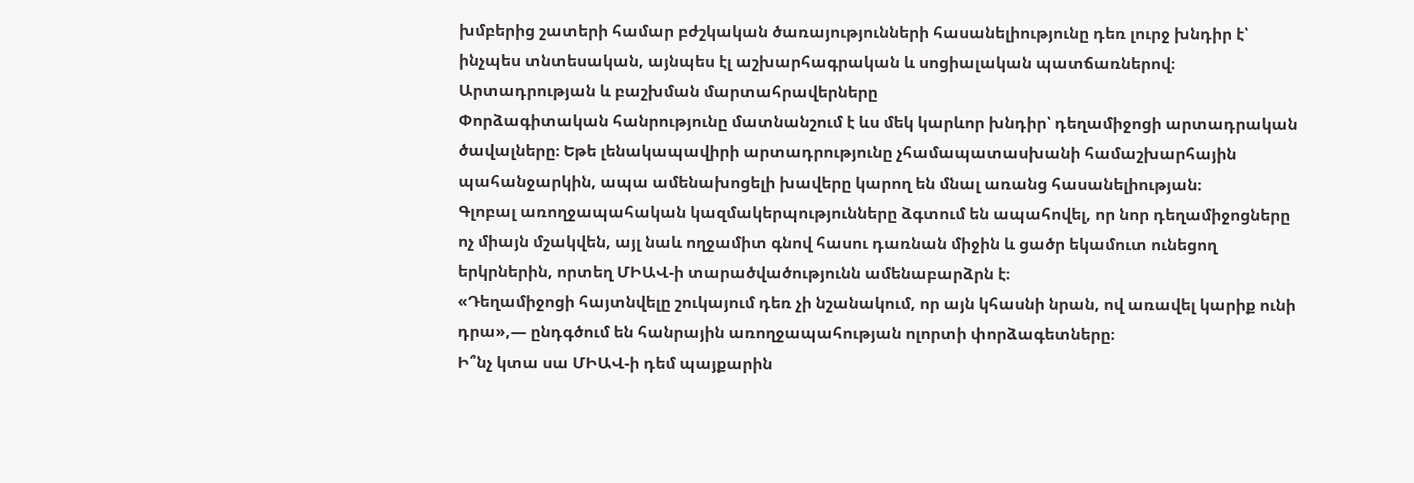խմբերից շատերի համար բժշկական ծառայությունների հասանելիությունը դեռ լուրջ խնդիր է՝ ինչպես տնտեսական, այնպես էլ աշխարհագրական և սոցիալական պատճառներով։
Արտադրության և բաշխման մարտահրավերները
Փորձագիտական հանրությունը մատնանշում է ևս մեկ կարևոր խնդիր՝ դեղամիջոցի արտադրական ծավալները։ Եթե լենակապավիրի արտադրությունը չհամապատասխանի համաշխարհային պահանջարկին, ապա ամենախոցելի խավերը կարող են մնալ առանց հասանելիության։
Գլոբալ առողջապահական կազմակերպությունները ձգտում են ապահովել, որ նոր դեղամիջոցները ոչ միայն մշակվեն, այլ նաև ողջամիտ գնով հասու դառնան միջին և ցածր եկամուտ ունեցող երկրներին, որտեղ ՄԻԱՎ-ի տարածվածությունն ամենաբարձրն է։
«Դեղամիջոցի հայտնվելը շուկայում դեռ չի նշանակում, որ այն կհասնի նրան, ով առավել կարիք ունի դրա»,— ընդգծում են հանրային առողջապահության ոլորտի փորձագետները։
Ի՞նչ կտա սա ՄԻԱՎ-ի դեմ պայքարին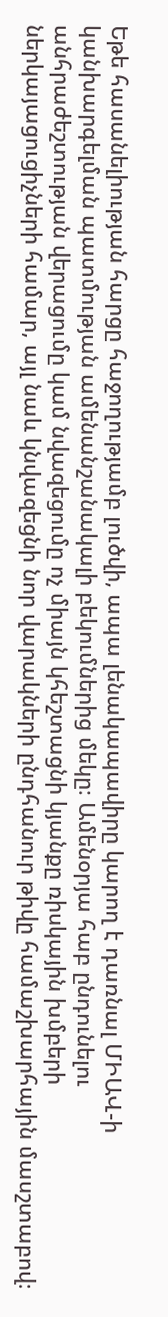Եթե հասանելիության հարցը հաջողությամբ լուծվի, ապա լենակապավիրը կարող է դառնալ ՄԻԱՎ-ի կանխարգելման պատմության ամենանշանակալի բեկումներից մեկը։ Ամենօրյա հաբ ընդունելու անհրաժեշտության վերացումը կամ նվազեցումը ոչ միայն կհեշտացնի կյանքը ռիսկային խմբերի ներկայացուցիչների համար, այլ նաև կնվազեցնի նոր վարակների ընդհանուր թիվը համաշխարհային մասշտաբով։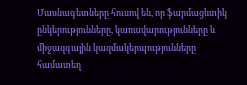Մասնագետները հուսով են, որ ֆարմացևտիկ ընկերությունները, կառավարությունները և միջազգային կազմակերպությունները համատեղ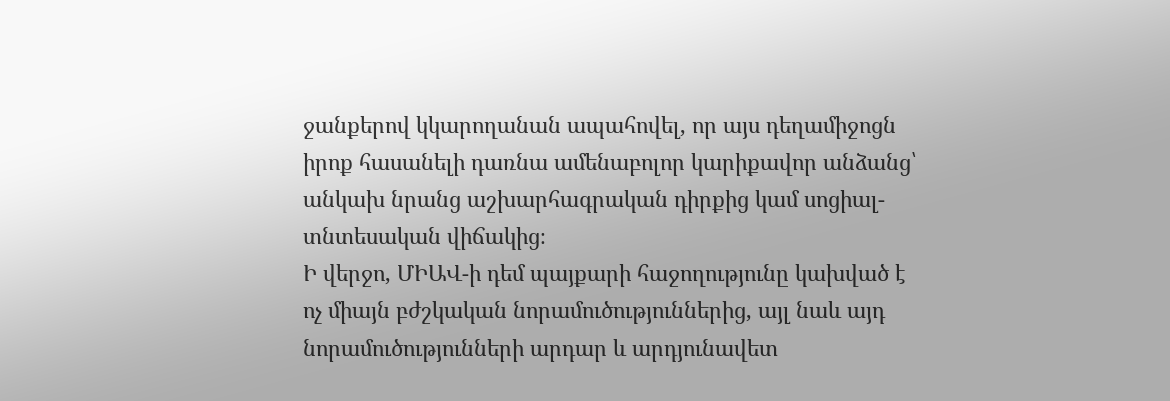ջանքերով կկարողանան ապահովել, որ այս դեղամիջոցն իրոք հասանելի դառնա ամենաբոլոր կարիքավոր անձանց՝ անկախ նրանց աշխարհագրական դիրքից կամ սոցիալ-տնտեսական վիճակից։
Ի վերջո, ՄԻԱՎ-ի դեմ պայքարի հաջողությունը կախված է ոչ միայն բժշկական նորամուծություններից, այլ նաև այդ նորամուծությունների արդար և արդյունավետ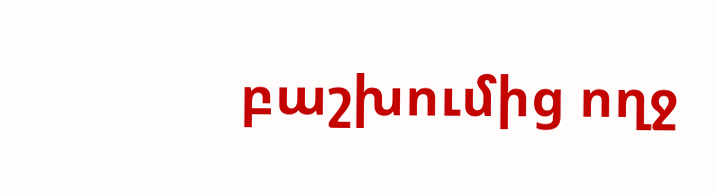բաշխումից ողջ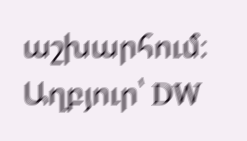աշխարհում։
Աղբյուր՝ DW